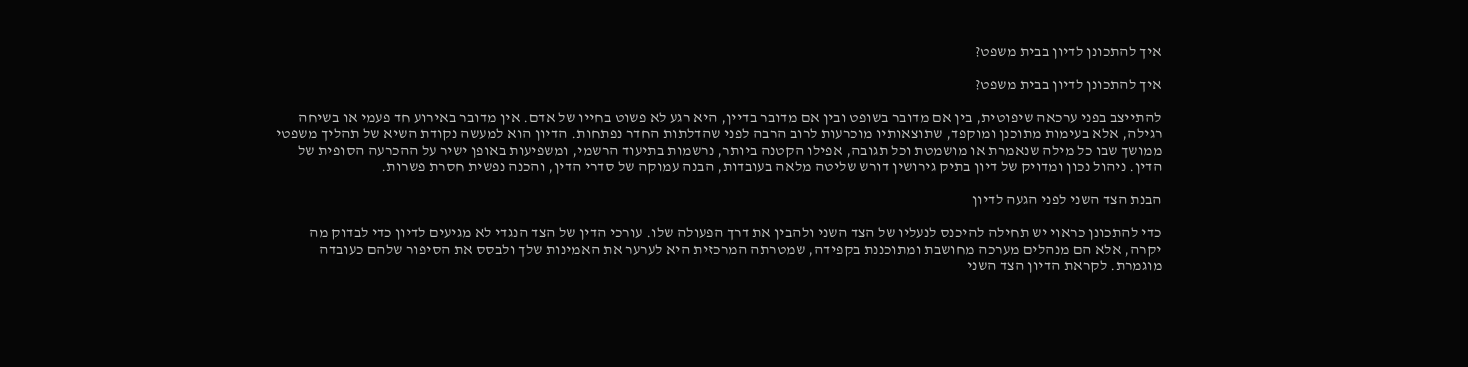איך להתכונן לדיון בבית משפט?

איך להתכונן לדיון בבית משפט?

להתייצב בפני ערכאה שיפוטית, בין אם מדובר בשופט ובין אם מדובר בדיין, היא רגע לא פשוט בחייו של אדם. אין מדובר באירוע חד פעמי או בשיחה רגילה, אלא בעימות מתוכנן ומוקפד, שתוצאותיו מוכרעות לרוב הרבה לפני שהדלתות החדר נפתחות. הדיון הוא למעשה נקודת השיא של תהליך משפטי ממושך שבו כל מילה שנאמרת או מושמטת וכל תגובה, אפילו הקטנה ביותר, נרשמות בתיעוד הרשמי, ומשפיעות באופן ישיר על ההכרעה הסופית של הדין. ניהול נכון ומדויק של דיון בתיק גירושין דורש שליטה מלאה בעובדות, הבנה עמוקה של סדרי הדין, והכנה נפשית חסרת פשרות.

הבנת הצד השני לפני הגעה לדיון

כדי להתכונן כראוי יש תחילה להיכנס לנעליו של הצד השני ולהבין את דרך הפעולה שלו. עורכי הדין של הצד הנגדי לא מגיעים לדיון כדי לבדוק מה יקרה, אלא הם מנהלים מערכה מחושבת ומתוכננת בקפידה, שמטרתה המרכזית היא לערער את האמינות שלך ולבסס את הסיפור שלהם כעובדה מוגמרת. לקראת הדיון הצד השני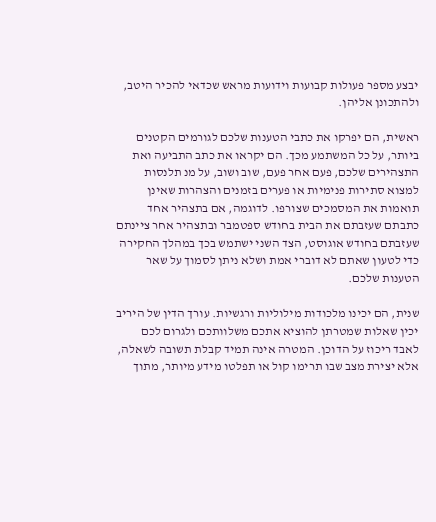יבצע מספר פעולות קבועות וידועות מראש שכדאי להכיר היטב, ולהתכונן אליהן.

ראשית, הם יפרקו את כתבי הטענות שלכם לגורמים הקטנים ביותר, על כל המשתמע מכך. הם יקראו את כתב התביעה ואת התצהירים שלכם, פעם אחר פעם, שוב ושוב, על מנ תלנסות למצוא סתירות פנימיות או פערים בזמנים והצהרות שאינן תואמות את המסמכים שצורפו. לדוגמה, אם בתצהיר אחד כתבתם שעזבתם את הבית בחודש ספטמבר ובתצהיר אחר ציינתם שעזבתם בחודש אוגוסט, הצד השני ישתמש בכך במהלך החקירה כדי לטעון שאתם לא דוברי אמת ושלא ניתן לסמוך על שאר הטענות שלכם.

שנית, הם יכינו מלכודות מילוליות ורגשיות. עורך הדין של היריב יכין שאלות שמטרתן להוציא אתכם משלוותכם ולגרום לכם לאבד ריכוז על הדוכן. המטרה אינה תמיד קבלת תשובה לשאלה, אלא יצירת מצב שבו תרימו קול או תפלטו מידע מיותר, מתוך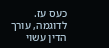כעס עז. לדוגמה, עורך הדין עשוי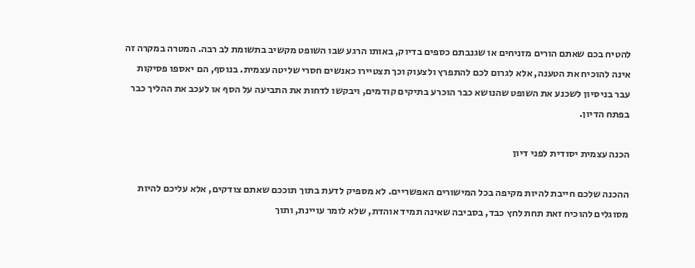להטיח בכם שאתם הורים מזניחים או שגנבתם כספים בדיוק, באותו הרגע שבו השופט מקשיב בתשומת לב רבה. המטרה במקרה זה אינה להוכיח את הטענה, אלא לגרום לכם להתפרץ ולצעוק וכך תצטיירו כאנשים חסרי שליטה עצמית. בנוסף, הם יאספו פסיקות עבר בניסיון לשכנע את השופט שהנושא כבר הוכרע בתיקים קודמים, ויבקשו לדחות את התביעה על הסף או לעכב את ההליך כבר בפתח הדיון.

הכנה עצמית יסודית לפני דיון

ההכנה שלכם חייבת להיות מקיפה בכל המישורים האפשריים. לא מספיק לדעת בתוך תוככם שאתם צודקים, אלא עליכם להיות מסוגלים להוכיח זאת תחת לחץ כבד, בסביבה שאינה תמיד אוהדת, שלא לומר עויינת, ותוך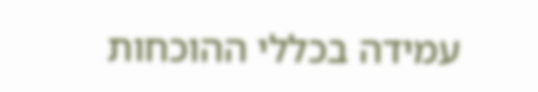עמידה בכללי ההוכחות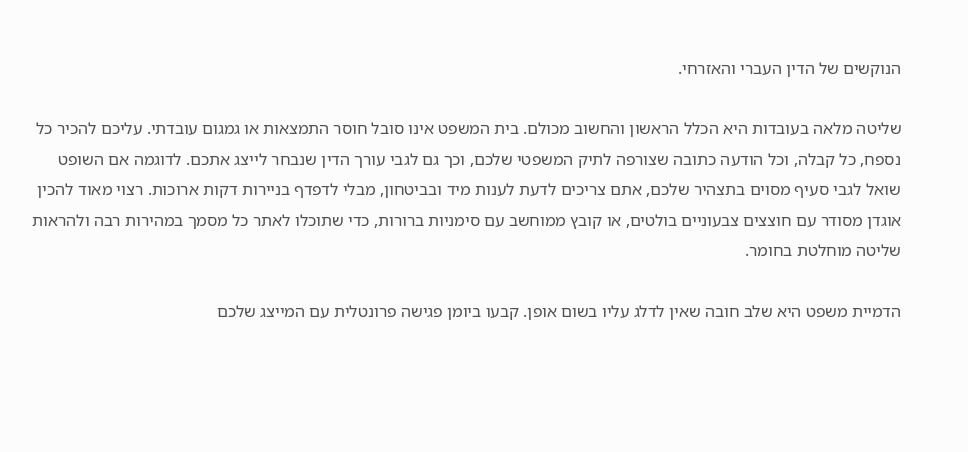הנוקשים של הדין העברי והאזרחי.

שליטה מלאה בעובדות היא הכלל הראשון והחשוב מכולם. בית המשפט אינו סובל חוסר התמצאות או גמגום עובדתי. עליכם להכיר כל נספח, כל קבלה, וכל הודעה כתובה שצורפה לתיק המשפטי שלכם, וכך גם לגבי עורך הדין שנבחר לייצג אתכם. לדוגמה אם השופט שואל לגבי סעיף מסוים בתצהיר שלכם, אתם צריכים לדעת לענות מיד ובביטחון, מבלי לדפדף בניירות דקות ארוכות. רצוי מאוד להכין אוגדן מסודר עם חוצצים צבעוניים בולטים, או קובץ ממוחשב עם סימניות ברורות, כדי שתוכלו לאתר כל מסמך במהירות רבה ולהראות שליטה מוחלטת בחומר.

הדמיית משפט היא שלב חובה שאין לדלג עליו בשום אופן. קבעו ביומן פגישה פרונטלית עם המייצג שלכם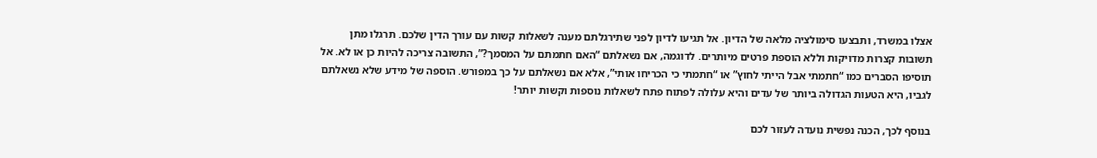אצלו במשרד, ותבצעו סימולציה מלאה של הדיון. אל תגיעו לדיון לפני שתירגלתם מענה לשאלות קשות עם עורך הדין שלכם. תרגלו מתן תשובות קצרות מדויקות וללא הוספת פרטים מיותרים. לדוגמה, אם נשאלתם “האם חתמתם על המסמך?”, התשובה צריכה להיות כן או לא. אל תוסיפו הסברים כמו “חתמתי אבל הייתי לחוץ” או “חתמתי כי הכריחו אותי”, אלא אם נשאלתם על כך במפורש. הוספה של מידע שלא נשאלתם לגביו, היא הטעות הגדולה ביותר של עדים והיא עלולה לפתוח פתח לשאלות נוספות וקשות יותר!

בנוסף לכך, הכנה נפשית נועדה לעזור לכם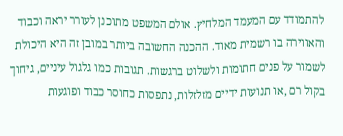להתמודד עם המעמד המלחיץ. אולם המשפט מתוכנן לעורר יראה וכבוד והאווירה בו רשמית מאוד. ההכנה החשובה ביותר במובן זה היא היכולת לשמור על פנים חתומות ולשלוט ברגשות. תגובות כמו גלגול עיניים, גיחוך בקול רם ,או תנועות ידיים מזלזלות, נתפסות כחוסר כבוד ופוגעות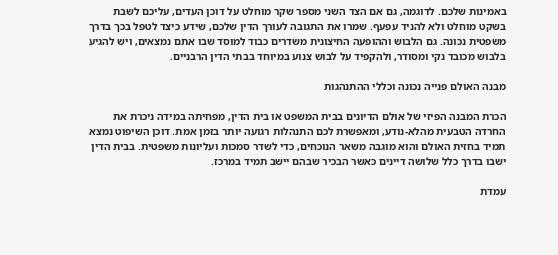באמינות שלכם. לדוגמה, גם אם הצד השני מספר שקר מוחלט על דוכן העדים, עליכם לשבת בשקט מוחלט ולא להניד עפעף. שמרו את התגובה לעורך הדין שלכם, שידע כיצד לטפל בכך בדרך משפטית נכונה. גם הלבוש וההופעה החיצונית משדרים כבוד למוסד שבו אתם נמצאים, ויש להגיע בלבוש מכובד נקי ומסודר, ולהקפיד על לבוש צנוע במיוחד בבתי הדין הרבניים.

מבנה האולם פנייה נכונה וכללי ההתנהגות

הכרת המבנה הפיזי של אולם הדיונים בבית המשפט או בית הדין, מפחיתה במידה ניכרת את החרדה הטבעית מהלא-נודע, ומאפשרת לכם התנהלות רגועה יותר בזמן אמת. דוכן השיפוט נמצא תמיד בחזית האולם והוא מוגבה משאר הנוכחים, כדי לשדר סמכות ועליונות משפטית. בבית הדין ישבו בדרך כלל שלושה דיינים כאשר הבכיר שבהם יישב תמיד במרכז.

עמדת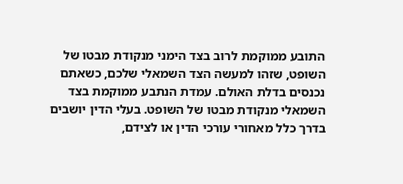התובע ממוקמת לרוב בצד הימני מנקודת מבטו של השופט, שזהו למעשה הצד השמאלי שלכם, כשאתם נכנסים בדלת האולם. עמדת הנתבע ממוקמת בצד השמאלי מנקודת מבטו של השופט. בעלי הדין יושבים בדרך כלל מאחורי עורכי הדין או לצידם,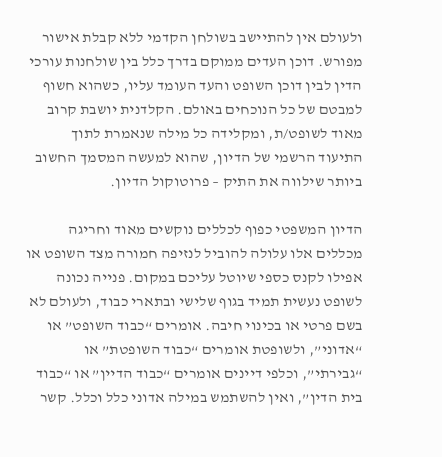ולעולם אין להתיישב בשולחן הקדמי ללא קבלת אישור מפורש. דוכן העדים ממוקם בדרך כלל בין שולחנות עורכי הדין לבין דוכן השופט והעד העומד עליו, כשהוא חשוף למבטם של כל הנוכחים באולם. הקלדנית יושבת קרוב מאוד לשופט/ת, ומקלידה כל מילה שנאמרת לתוך התיעוד הרשמי של הדיון, שהוא למעשה המסמך החשוב ביותר שילווה את התיק – פרוטוקול הדיון.

הדיון המשפטי כפוף לכללים נוקשים מאוד וחריגה מכללים אלו עלולה להוביל לנזיפה חמורה מצד השופט או אפילו לקנס כספי שיוטל עליכם במקום. פנייה נכונה לשופט נעשית תמיד בגוף שלישי ובתארי כבוד, ולעולם לא בשם פרטי או בכינוי חיבה. אומרים “כבוד השופט” או “אדוני”, ולשופטת אומרים “כבוד השופטת” או “גבירתי”, וכלפי דיינים אומרים “כבוד הדיין” או “כבוד בית הדין”, ואין להשתמש במילה אדוני כלל וכלל. קשר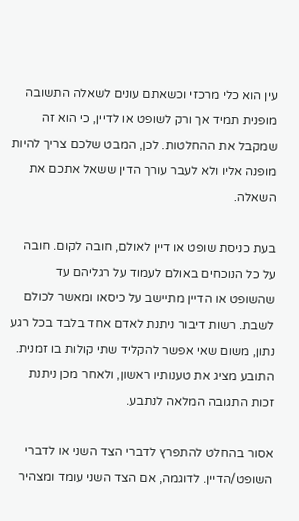עין הוא כלי מרכזי וכשאתם עונים לשאלה התשובה מופנית תמיד אך ורק לשופט או לדיין, כי הוא זה שמקבל את ההחלטות. לכן, המבט שלכם צריך להיות מופנה אליו ולא לעבר עורך הדין ששאל אתכם את השאלה.

בעת כניסת שופט או דיין לאולם, חובה לקום. חובה על כל הנוכחים באולם לעמוד על רגליהם עד שהשופט או הדיין מתיישב על כיסאו ומאשר לכולם לשבת. רשות דיבור ניתנת לאדם אחד בלבד בכל רגע נתון, משום שאי אפשר להקליד שתי קולות בו זמנית. התובע מציג את טענותיו ראשון, ולאחר מכן ניתנת זכות התגובה המלאה לנתבע.

אסור בהחלט להתפרץ לדברי הצד השני או לדברי השופט/הדיין. לדוגמה, אם הצד השני עומד ומצהיר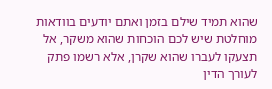שהוא תמיד שילם בזמן ואתם יודעים בוודאות מוחלטת שיש לכם הוכחות שהוא משקר, אל תצעקו לעברו שהוא שקרן, אלא רשמו פתק לעורך הדין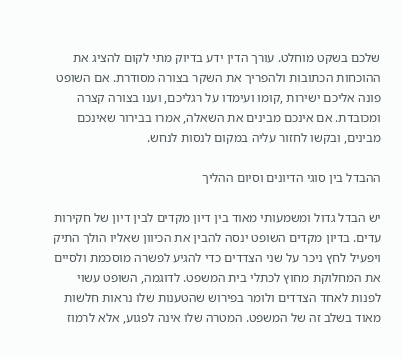שלכם בשקט מוחלט. עורך הדין ידע בדיוק מתי לקום להציג את ההוכחות הכתובות ולהפריך את השקר בצורה מסודרת. אם השופט פונה אליכם ישירות ,קומו ועימדו על רגליכם, וענו בצורה קצרה ומכובדת. אם אינכם מבינים את השאלה, אמרו בבירור שאינכם מבינים, ובקשו לחזור עליה במקום לנסות לנחש.

ההבדל בין סוגי הדיונים וסיום ההליך

יש הבדל גדול ומשמעותי מאוד בין דיון מקדים לבין דיון של חקירות עדים. בדיון מקדים השופט ינסה להבין את הכיוון שאליו הולך התיק ויפעיל לחץ ניכר על שני הצדדים כדי להגיע לפשרה מוסכמת ולסיים את המחלוקת מחוץ לכתלי בית המשפט. לדוגמה, השופט עשוי לפנות לאחד הצדדים ולומר בפירוש שהטענות שלו נראות חלשות מאוד בשלב זה של המשפט. המטרה שלו אינה לפגוע, אלא לרמוז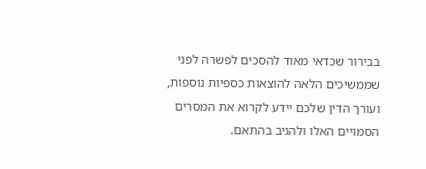בבירור שכדאי מאוד להסכים לפשרה לפני שממשיכים הלאה להוצאות כספיות נוספות, ועורך הדין שלכם יידע לקרוא את המסרים הסמויים האלו ולהגיב בהתאם.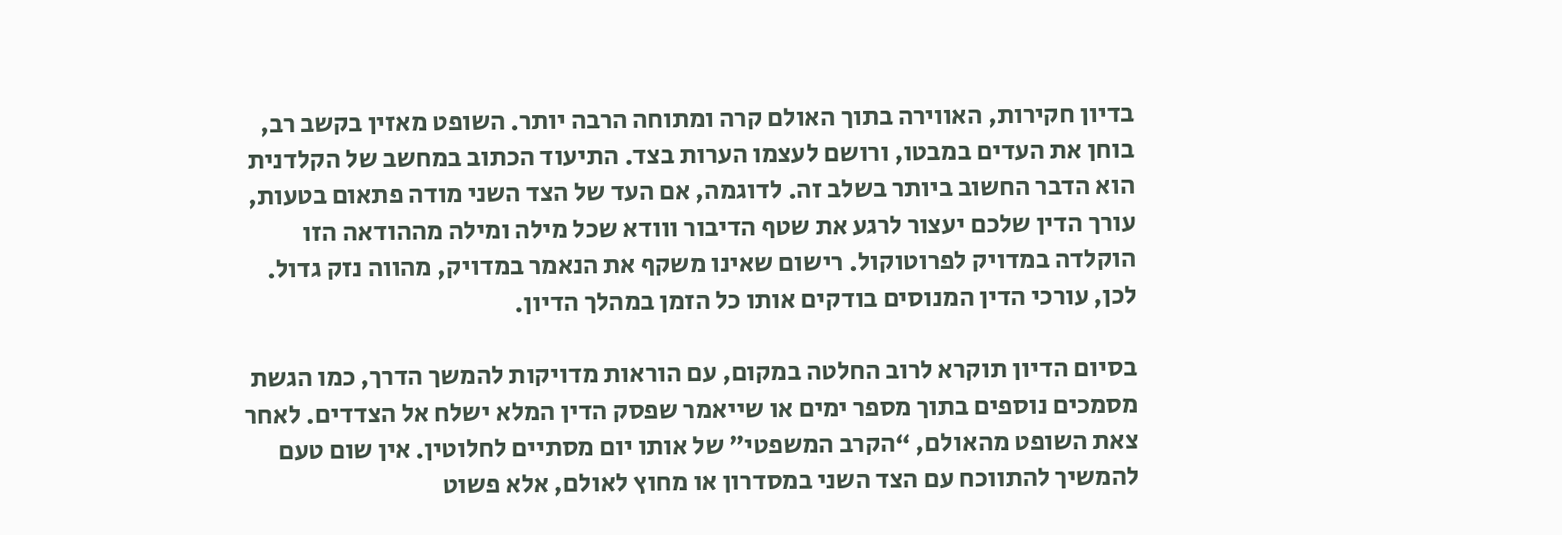בדיון חקירות, האווירה בתוך האולם קרה ומתוחה הרבה יותר. השופט מאזין בקשב רב, בוחן את העדים במבטו, ורושם לעצמו הערות בצד. התיעוד הכתוב במחשב של הקלדנית הוא הדבר החשוב ביותר בשלב זה. לדוגמה, אם העד של הצד השני מודה פתאום בטעות, עורך הדין שלכם יעצור לרגע את שטף הדיבור ווודא שכל מילה ומילה מההודאה הזו הוקלדה במדויק לפרוטוקול. רישום שאינו משקף את הנאמר במדויק, מהווה נזק גדול. לכן, עורכי הדין המנוסים בודקים אותו כל הזמן במהלך הדיון.

בסיום הדיון תוקרא לרוב החלטה במקום, עם הוראות מדויקות להמשך הדרך, כמו הגשת מסמכים נוספים בתוך מספר ימים או שייאמר שפסק הדין המלא ישלח אל הצדדים. לאחר צאת השופט מהאולם, “הקרב המשפטי” של אותו יום מסתיים לחלוטין. אין שום טעם להמשיך להתווכח עם הצד השני במסדרון או מחוץ לאולם, אלא פשוט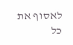לאסוף את כל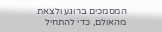המסמכים ברוגע ולצאת מהאולם, כדי להתחיל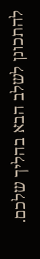להתכונן לשלב הבא בהליך שלכם.